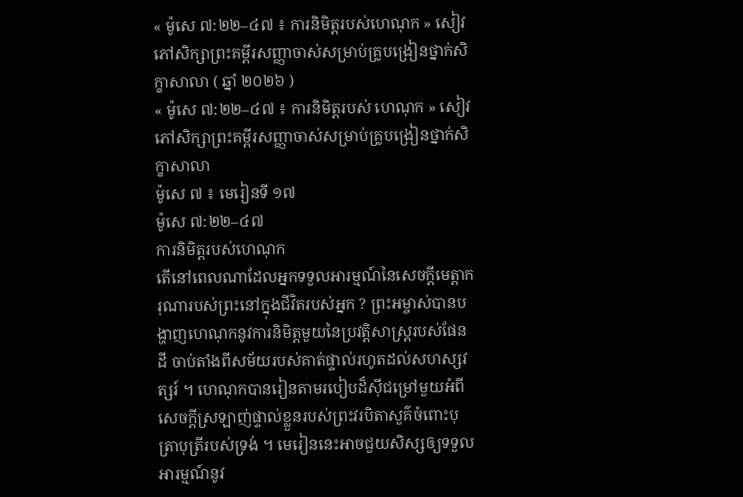« ម៉ូសេ ៧:២២–៤៧ ៖ ការនិមិត្តរបស់ហេណុក » សៀវភៅសិក្សាព្រះគម្ពីរសញ្ញាចាស់សម្រាប់គ្រូបង្រៀនថ្នាក់សិក្ខាសាលា ( ឆ្នាំ ២០២៦ )
« ម៉ូសេ ៧:២២–៤៧ ៖ ការនិមិត្តរបស់ ហេណុក » សៀវភៅសិក្សាព្រះគម្ពីរសញ្ញាចាស់សម្រាប់គ្រូបង្រៀនថ្នាក់សិក្ខាសាលា
ម៉ូសេ ៧ ៖ មេរៀនទី ១៧
ម៉ូសេ ៧:២២–៤៧
ការនិមិត្តរបស់ហេណុក
តើនៅពេលណាដែលអ្នកទទួលអារម្មណ៍នៃសេចក្តីមេត្តាករុណារបស់ព្រះនៅក្នុងជីវិតរបស់អ្នក ? ព្រះអម្ចាស់បានបង្ហាញហេណុកនូវការនិមិត្តមួយនៃប្រវត្តិសាស្រ្តរបស់ផែនដី ចាប់តាំងពីសម័យរបស់គាត់ផ្ទាល់រហូតដល់សហស្សវត្សរ៍ ។ ហេណុកបានរៀនតាមរបៀបដ៏ស៊ីជម្រៅមួយអំពីសេចក្ដីស្រឡាញ់ផ្ទាល់ខ្លួនរបស់ព្រះវរបិតាសួគ៌ចំពោះបុត្រាបុត្រីរបស់ទ្រង់ ។ មេរៀននេះអាចជួយសិស្សឲ្យទទួលអារម្មណ៍នូវ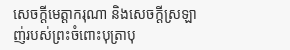សេចក្តីមេត្តាករុណា និងសេចក្ដីស្រឡាញ់របស់ព្រះចំពោះបុត្រាបុ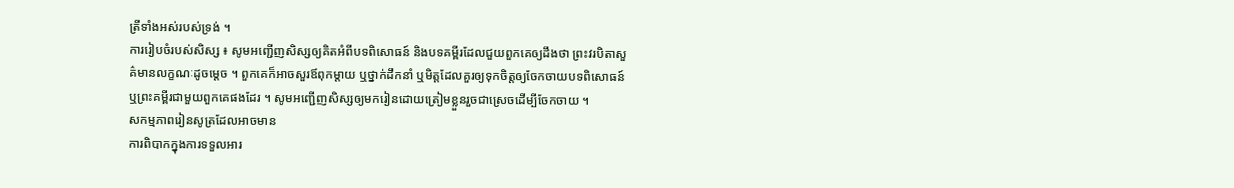ត្រីទាំងអស់របស់ទ្រង់ ។
ការរៀបចំរបស់សិស្ស ៖ សូមអញ្ជើញសិស្សឲ្យគិតអំពីបទពិសោធន៍ និងបទគម្ពីរដែលជួយពួកគេឲ្យដឹងថា ព្រះវរបិតាសួគ៌មានលក្ខណៈដូចម្ដេច ។ ពួកគេក៏អាចសួរឪពុកម្តាយ ឬថ្នាក់ដឹកនាំ ឬមិត្តដែលគួរឲ្យទុកចិត្តឲ្យចែកចាយបទពិសោធន៍ ឬព្រះគម្ពីរជាមួយពួកគេផងដែរ ។ សូមអញ្ជើញសិស្សឲ្យមករៀនដោយត្រៀមខ្លួនរួចជាស្រេចដើម្បីចែកចាយ ។
សកម្មភាពរៀនសូត្រដែលអាចមាន
ការពិបាកក្នុងការទទួលអារ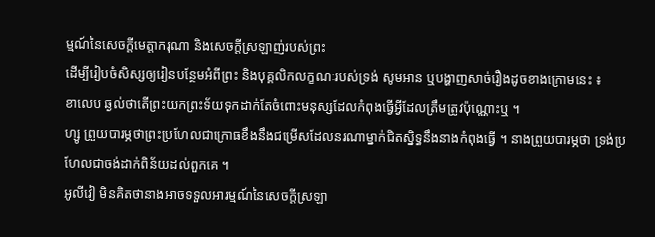ម្មណ៍នៃសេចក្តីមេត្តាករុណា និងសេចក្ដីស្រឡាញ់របស់ព្រះ
ដើម្បីរៀបចំសិស្សឲ្យរៀនបន្ថែមអំពីព្រះ និងបុគ្គលិកលក្ខណៈរបស់ទ្រង់ សូមអាន ឬបង្ហាញសាច់រឿងដូចខាងក្រោមនេះ ៖
ខាលេប ឆ្ងល់ថាតើព្រះយកព្រះទ័យទុកដាក់តែចំពោះមនុស្សដែលកំពុងធ្វើអ្វីដែលត្រឹមត្រូវប៉ុណ្ណោះឬ ។
ហ្សូ ព្រួយបារម្ភថាព្រះប្រហែលជាក្រោធខឹងនឹងជម្រើសដែលនរណាម្នាក់ជិតស្និទ្ធនឹងនាងកំពុងធ្វើ ។ នាងព្រួយបារម្ភថា ទ្រង់ប្រហែលជាចង់ដាក់ពិន័យដល់ពួកគេ ។
អូលីវៀ មិនគិតថានាងអាចទទួលអារម្មណ៍នៃសេចក្តីស្រឡា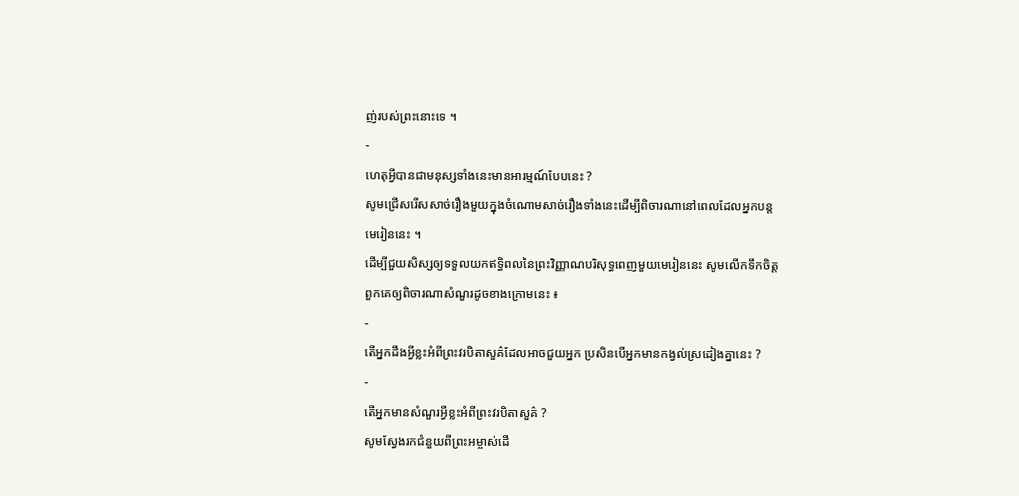ញ់របស់ព្រះនោះទេ ។
-
ហេតុអ្វីបានជាមនុស្សទាំងនេះមានអារម្មណ៍បែបនេះ ?
សូមជ្រើសរើសសាច់រឿងមួយក្នុងចំណោមសាច់រឿងទាំងនេះដើម្បីពិចារណានៅពេលដែលអ្នកបន្តមេរៀននេះ ។
ដើម្បីជួយសិស្សឲ្យទទួលយកឥទ្ធិពលនៃព្រះវិញ្ញាណបរិសុទ្ធពេញមួយមេរៀននេះ សូមលើកទឹកចិត្តពួកគេឲ្យពិចារណាសំណួរដូចខាងក្រោមនេះ ៖
-
តើអ្នកដឹងអ្វីខ្លះអំពីព្រះវរបិតាសួគ៌ដែលអាចជួយអ្នក ប្រសិនបើអ្នកមានកង្វល់ស្រដៀងគ្នានេះ ?
-
តើអ្នកមានសំណួរអ្វីខ្លះអំពីព្រះវរបិតាសួគ៌ ?
សូមស្វែងរកជំនួយពីព្រះអម្ចាស់ដើ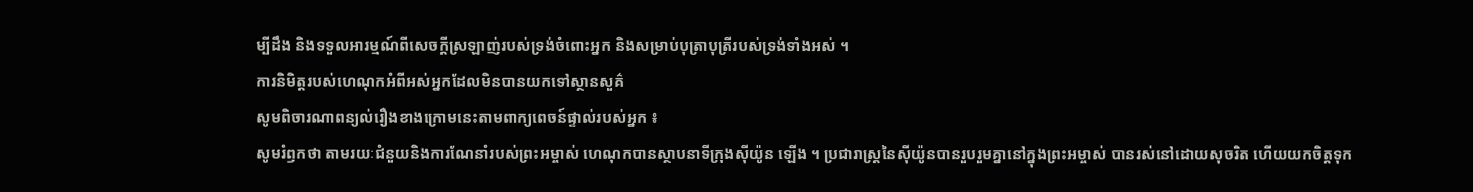ម្បីដឹង និងទទួលអារម្មណ៍ពីសេចក្ដីស្រឡាញ់របស់ទ្រង់ចំពោះអ្នក និងសម្រាប់បុត្រាបុត្រីរបស់ទ្រង់ទាំងអស់ ។
ការនិមិត្តរបស់ហេណុកអំពីអស់អ្នកដែលមិនបានយកទៅស្ថានសួគ៌
សូមពិចារណាពន្យល់រឿងខាងក្រោមនេះតាមពាក្យពេចន៍ផ្ទាល់របស់អ្នក ៖
សូមរំឭកថា តាមរយៈជំនួយនិងការណែនាំរបស់ព្រះអម្ចាស់ ហេណុកបានស្ថាបនាទីក្រុងស៊ីយ៉ូន ឡើង ។ ប្រជារាស្ត្រនៃស៊ីយ៉ូនបានរួបរួមគ្នានៅក្នុងព្រះអម្ចាស់ បានរស់នៅដោយសុចរិត ហើយយកចិត្តទុក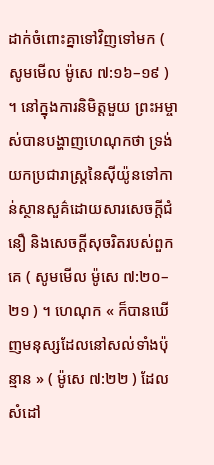ដាក់ចំពោះគ្នាទៅវិញទៅមក ( សូមមើល ម៉ូសេ ៧:១៦–១៩ ) ។ នៅក្នុងការនិមិត្តមួយ ព្រះអម្ចាស់បានបង្ហាញហេណុកថា ទ្រង់យកប្រជារាស្រ្តនៃស៊ីយ៉ូនទៅកាន់ស្ថានសួគ៌ដោយសារសេចក្ដីជំនឿ និងសេចក្ដីសុចរិតរបស់ពួកគេ ( សូមមើល ម៉ូសេ ៧:២០–២១ ) ។ ហេណុក « ក៏បានឃើញមនុស្សដែលនៅសល់ទាំងប៉ុន្មាន » ( ម៉ូសេ ៧:២២ ) ដែលសំដៅ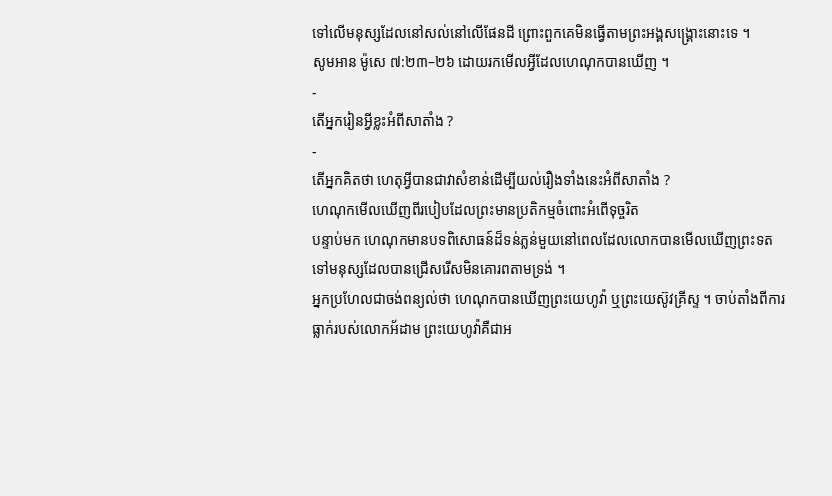ទៅលើមនុស្សដែលនៅសល់នៅលើផែនដី ព្រោះពួកគេមិនធ្វើតាមព្រះអង្គសង្គ្រោះនោះទេ ។
សូមអាន ម៉ូសេ ៧:២៣–២៦ ដោយរកមើលអ្វីដែលហេណុកបានឃើញ ។
-
តើអ្នករៀនអ្វីខ្លះអំពីសាតាំង ?
-
តើអ្នកគិតថា ហេតុអ្វីបានជាវាសំខាន់ដើម្បីយល់រឿងទាំងនេះអំពីសាតាំង ?
ហេណុកមើលឃើញពីរបៀបដែលព្រះមានប្រតិកម្មចំពោះអំពើទុច្ចរិត
បន្ទាប់មក ហេណុកមានបទពិសោធន៍ដ៏ទន់ភ្លន់មួយនៅពេលដែលលោកបានមើលឃើញព្រះទតទៅមនុស្សដែលបានជ្រើសរើសមិនគោរពតាមទ្រង់ ។
អ្នកប្រហែលជាចង់ពន្យល់ថា ហេណុកបានឃើញព្រះយេហូវ៉ា ឬព្រះយេស៊ូវគ្រីស្ទ ។ ចាប់តាំងពីការធ្លាក់របស់លោកអ័ដាម ព្រះយេហូវ៉ាគឺជាអ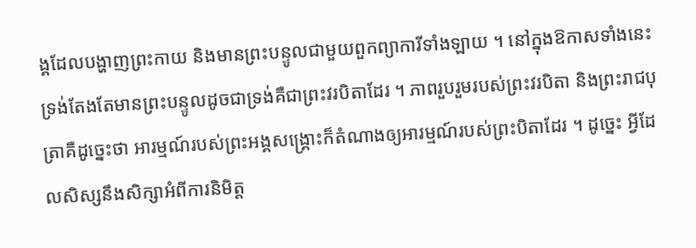ង្គដែលបង្ហាញព្រះកាយ និងមានព្រះបន្ទូលជាមួយពួកព្យាការីទាំងឡាយ ។ នៅក្នុងឱកាសទាំងនេះ ទ្រង់តែងតែមានព្រះបន្ទូលដូចជាទ្រង់គឺជាព្រះវរបិតាដែរ ។ ភាពរួបរួមរបស់ព្រះវរបិតា និងព្រះរាជបុត្រាគឺដូច្នេះថា អារម្មណ៍របស់ព្រះអង្គសង្គ្រោះក៏តំណាងឲ្យអារម្មណ៍របស់ព្រះបិតាដែរ ។ ដូច្នេះ អ្វីដែលសិស្សនឹងសិក្សាអំពីការនិមិត្ត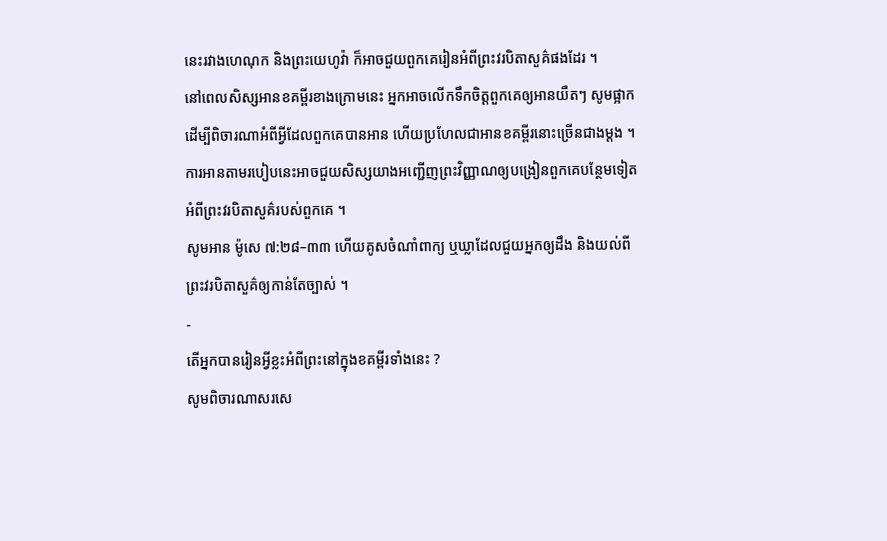នេះរវាងហេណុក និងព្រះយេហូវ៉ា ក៏អាចជួយពួកគេរៀនអំពីព្រះវរបិតាសួគ៌ផងដែរ ។
នៅពេលសិស្សអានខគម្ពីរខាងក្រោមនេះ អ្នកអាចលើកទឹកចិត្តពួកគេឲ្យអានយឺតៗ សូមផ្អាកដើម្បីពិចារណាអំពីអ្វីដែលពួកគេបានអាន ហើយប្រហែលជាអានខគម្ពីរនោះច្រើនជាងម្តង ។ ការអានតាមរបៀបនេះអាចជួយសិស្សយាងអញ្ជើញព្រះវិញ្ញាណឲ្យបង្រៀនពួកគេបន្ថែមទៀតអំពីព្រះវរបិតាសួគ៌របស់ពួកគេ ។
សូមអាន ម៉ូសេ ៧:២៨–៣៣ ហើយគូសចំណាំពាក្យ ឬឃ្លាដែលជួយអ្នកឲ្យដឹង និងយល់ពីព្រះវរបិតាសួគ៌ឲ្យកាន់តែច្បាស់ ។
-
តើអ្នកបានរៀនអ្វីខ្លះអំពីព្រះនៅក្នុងខគម្ពីរទាំងនេះ ?
សូមពិចារណាសរសេ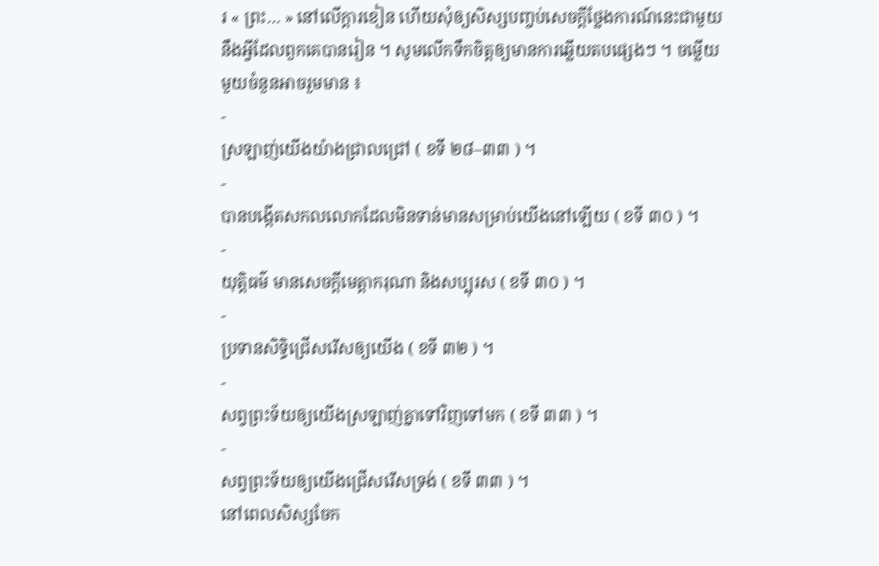រ « ព្រះ… » នៅលើក្ដារខៀន ហើយសុំឲ្យសិស្សបញ្ចប់សេចក្ដីថ្លែងការណ៍នេះជាមួយនឹងអ្វីដែលពួកគេបានរៀន ។ សូមលើកទឹកចិត្តឲ្យមានការឆ្លើយតបផ្សេងៗ ។ ចម្លើយមួយចំនួនអាចរួមមាន ៖
-
ស្រឡាញ់យើងយ៉ាងជ្រាលជ្រៅ ( ខទី ២៨–៣៣ ) ។
-
បានបង្កើតសកលលោកដែលមិនទាន់មានសម្រាប់យើងនៅឡើយ ( ខទី ៣០ ) ។
-
យុត្តិធម៌ មានសេចក្តីមេត្តាករុណា និងសប្បុរស ( ខទី ៣០ ) ។
-
ប្រទានសិទ្ធិជ្រើសរើសឲ្យយើង ( ខទី ៣២ ) ។
-
សព្វព្រះទ័យឲ្យយើងស្រឡាញ់គ្នាទៅវិញទៅមក ( ខទី ៣៣ ) ។
-
សព្វព្រះទ័យឲ្យយើងជ្រើសរើសទ្រង់ ( ខទី ៣៣ ) ។
នៅពេលសិស្សចែក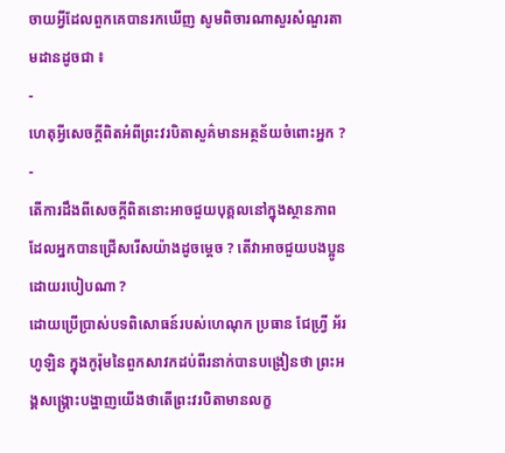ចាយអ្វីដែលពួកគេបានរកឃើញ សូមពិចារណាសួរសំណួរតាមដានដូចជា ៖
-
ហេតុអ្វីសេចក្ដីពិតអំពីព្រះវរបិតាសួគ៌មានអត្ថន័យចំពោះអ្នក ?
-
តើការដឹងពីសេចក្ដីពិតនោះអាចជួយបុគ្គលនៅក្នុងស្ថានភាពដែលអ្នកបានជ្រើសរើសយ៉ាងដូចម្ដេច ? តើវាអាចជួយបងប្អូនដោយរបៀបណា ?
ដោយប្រើប្រាស់បទពិសោធន៍របស់ហេណុក ប្រធាន ជែហ្វ្រី អ័រ ហូឡិន ក្នុងកូរ៉ុមនៃពួកសាវកដប់ពីរនាក់បានបង្រៀនថា ព្រះអង្គសង្គ្រោះបង្ហាញយើងថាតើព្រះវរបិតាមានលក្ខ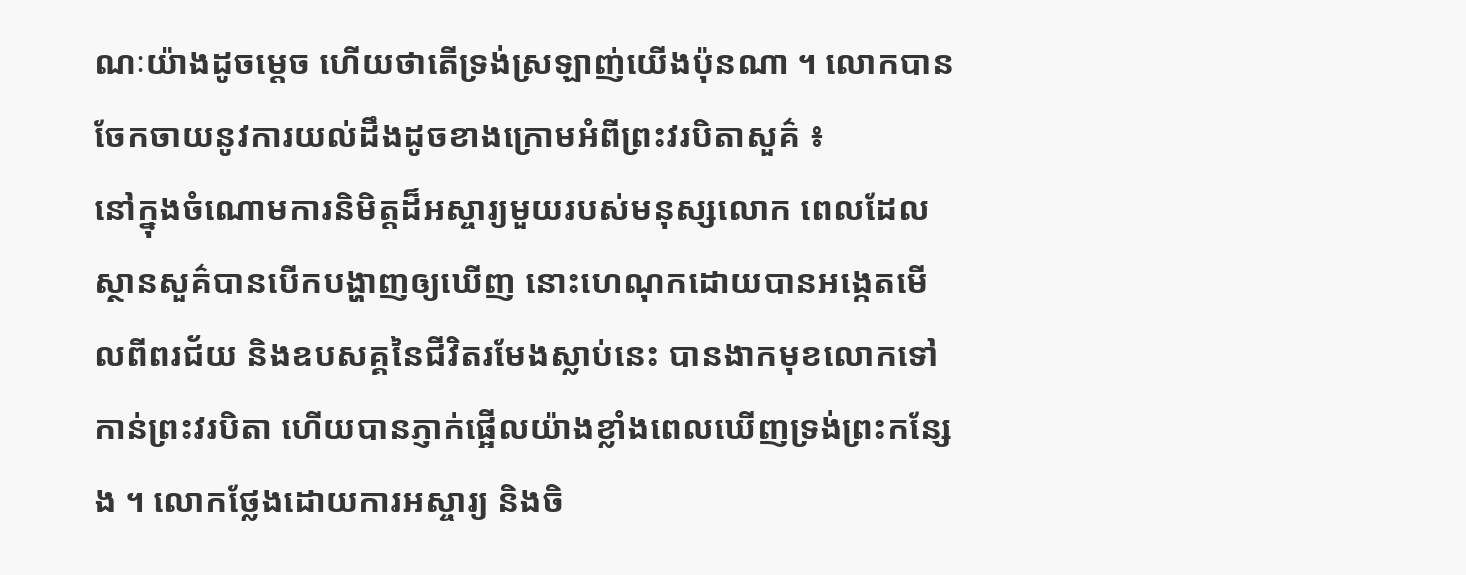ណៈយ៉ាងដូចម្ដេច ហើយថាតើទ្រង់ស្រឡាញ់យើងប៉ុនណា ។ លោកបានចែកចាយនូវការយល់ដឹងដូចខាងក្រោមអំពីព្រះវរបិតាសួគ៌ ៖
នៅក្នុងចំណោមការនិមិត្តដ៏អស្ចារ្យមួយរបស់មនុស្សលោក ពេលដែលស្ថានសួគ៌បានបើកបង្ហាញឲ្យឃើញ នោះហេណុកដោយបានអង្កេតមើលពីពរជ័យ និងឧបសគ្គនៃជីវិតរមែងស្លាប់នេះ បានងាកមុខលោកទៅកាន់ព្រះវរបិតា ហើយបានភ្ញាក់ផ្អើលយ៉ាងខ្លាំងពេលឃើញទ្រង់ព្រះកន្សែង ។ លោកថ្លែងដោយការអស្ចារ្យ និងចិ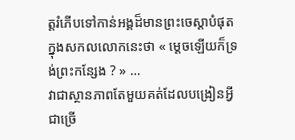ត្តរំភើបទៅកាន់អង្គដ៏មានព្រះចេស្ដាបំផុតក្នុងសកលលោកនេះថា « ម្ដេចឡើយក៏ទ្រង់ព្រះកន្សែង ? » …
វាជាស្ថានភាពតែមួយគត់ដែលបង្រៀនអ្វីជាច្រើ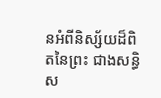នអំពីនិស្ស័យដ៏ពិតនៃព្រះ ជាងសន្ធិស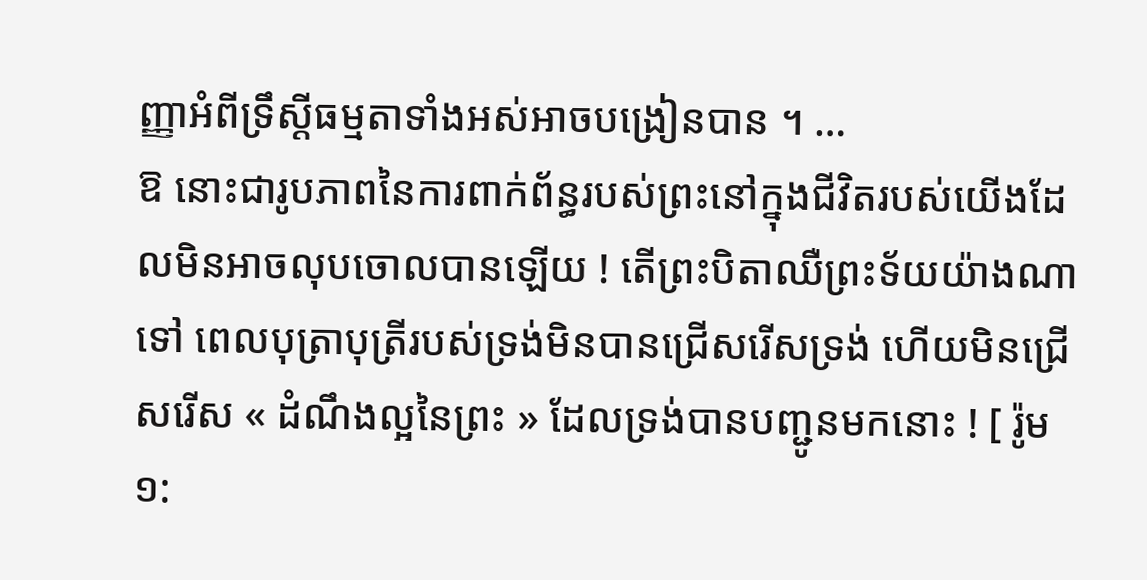ញ្ញាអំពីទ្រឹស្ដីធម្មតាទាំងអស់អាចបង្រៀនបាន ។ …
ឱ នោះជារូបភាពនៃការពាក់ព័ន្ធរបស់ព្រះនៅក្នុងជីវិតរបស់យើងដែលមិនអាចលុបចោលបានឡើយ ! តើព្រះបិតាឈឺព្រះទ័យយ៉ាងណាទៅ ពេលបុត្រាបុត្រីរបស់ទ្រង់មិនបានជ្រើសរើសទ្រង់ ហើយមិនជ្រើសរើស « ដំណឹងល្អនៃព្រះ » ដែលទ្រង់បានបញ្ជូនមកនោះ ! [ រ៉ូម ១: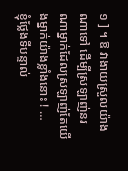១ ] ។ ឱ វាងាយស្រួលយ៉ាងណាទៅ ដើម្បីស្រឡាញ់នរណាម្នាក់ដែលស្រឡាញ់តែយើងម្នាក់យ៉ាងខ្លាំងនោះ ! …
ខ្ញុំថ្លែងទីបន្ទាល់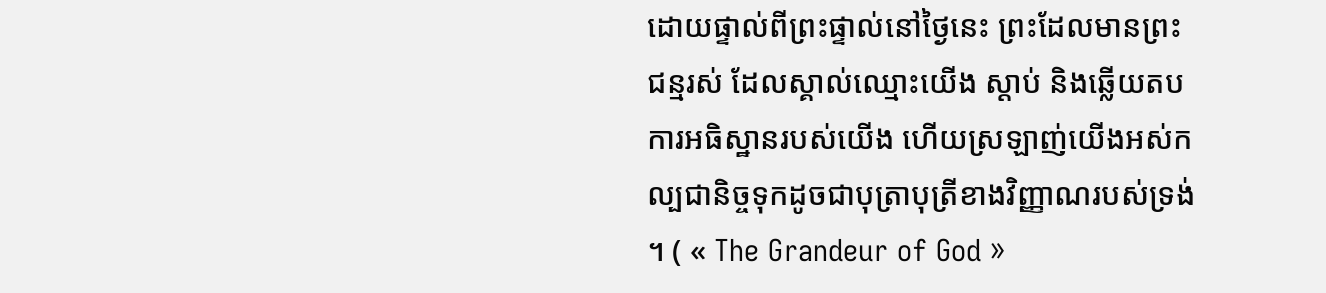ដោយផ្ទាល់ពីព្រះផ្ទាល់នៅថ្ងៃនេះ ព្រះដែលមានព្រះជន្មរស់ ដែលស្គាល់ឈ្មោះយើង ស្តាប់ និងឆ្លើយតបការអធិស្ឋានរបស់យើង ហើយស្រឡាញ់យើងអស់កល្បជានិច្ចទុកដូចជាបុត្រាបុត្រីខាងវិញ្ញាណរបស់ទ្រង់ ។ ( « The Grandeur of God »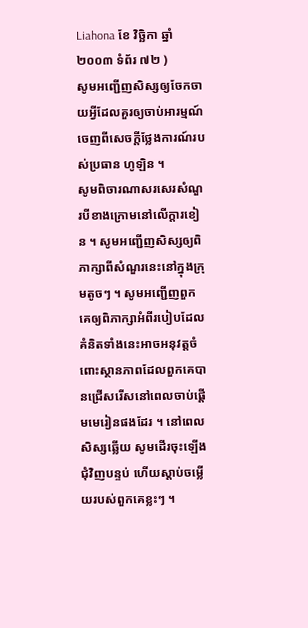Liahona ខែ វិច្ឆិកា ឆ្នាំ ២០០៣ ទំព័រ ៧២ )
សូមអញ្ជើញសិស្សឲ្យចែកចាយអ្វីដែលគួរឲ្យចាប់អារម្មណ៍ចេញពីសេចក្តីថ្លែងការណ៍របស់ប្រធាន ហូឡិន ។
សូមពិចារណាសរសេរសំណួរបីខាងក្រោមនៅលើក្ដារខៀន ។ សូមអញ្ជើញសិស្សឲ្យពិភាក្សាពីសំណួរនេះនៅក្នុងក្រុមតូចៗ ។ សូមអញ្ជើញពួកគេឲ្យពិភាក្សាអំពីរបៀបដែលគំនិតទាំងនេះអាចអនុវត្តចំពោះស្ថានភាពដែលពួកគេបានជ្រើសរើសនៅពេលចាប់ផ្ដើមមេរៀនផងដែរ ។ នៅពេលសិស្សឆ្លើយ សូមដើរចុះឡើងជុំវិញបន្ទប់ ហើយស្តាប់ចម្លើយរបស់ពួកគេខ្លះៗ ។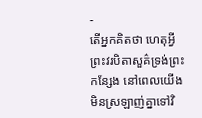-
តើអ្នកគិតថា ហេតុអ្វីព្រះវរបិតាសួគ៌ទ្រង់ព្រះកន្សែង នៅពេលយើងមិនស្រឡាញ់គ្នាទៅវិ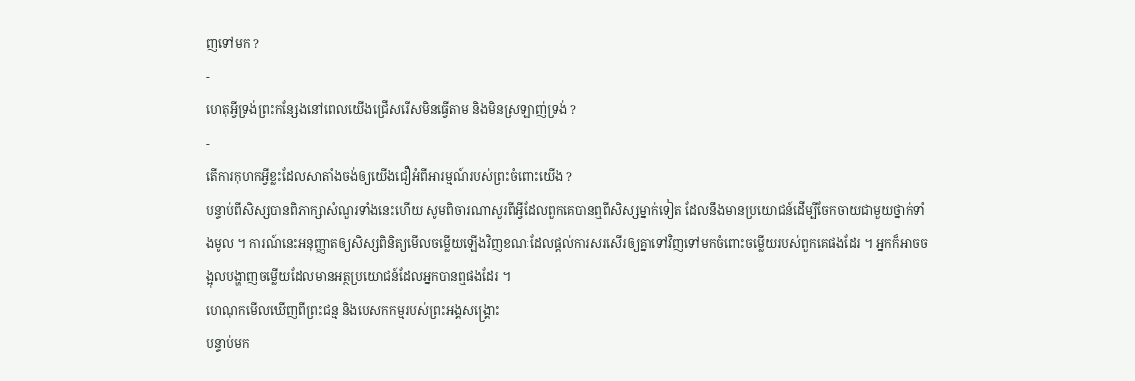ញទៅមក ?
-
ហេតុអ្វីទ្រង់ព្រះកន្សែងនៅពេលយើងជ្រើសរើសមិនធ្វើតាម និងមិនស្រឡាញ់ទ្រង់ ?
-
តើការកុហកអ្វីខ្លះដែលសាតាំងចង់ឲ្យយើងជឿអំពីអារម្មណ៍របស់ព្រះចំពោះយើង ?
បន្ទាប់ពីសិស្សបានពិភាក្សាសំណួរទាំងនេះហើយ សូមពិចារណាសួរពីអ្វីដែលពួកគេបានឮពីសិស្សម្នាក់ទៀត ដែលនឹងមានប្រយោជន៍ដើម្បីចែកចាយជាមួយថ្នាក់ទាំងមូល ។ ការណ៍នេះអនុញ្ញាតឲ្យសិស្សពិនិត្យមើលចម្លើយឡើងវិញខណៈដែលផ្ដល់ការសរសើរឲ្យគ្នាទៅវិញទៅមកចំពោះចម្លើយរបស់ពួកគេផងដែរ ។ អ្នកក៏អាចចង្អុលបង្ហាញចម្លើយដែលមានអត្ថប្រយោជន៍ដែលអ្នកបានឮផងដែរ ។
ហេណុកមើលឃើញពីព្រះជន្ម និងបេសកកម្មរបស់ព្រះអង្គសង្រ្គោះ
បន្ទាប់មក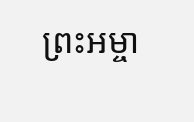ព្រះអម្ចា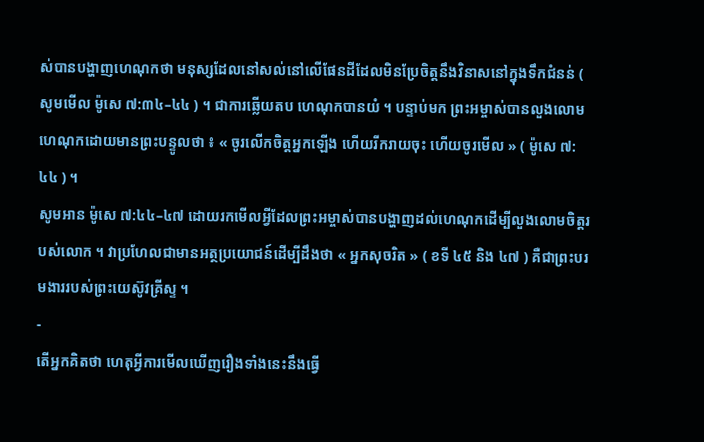ស់បានបង្ហាញហេណុកថា មនុស្សដែលនៅសល់នៅលើផែនដីដែលមិនប្រែចិត្តនឹងវិនាសនៅក្នុងទឹកជំនន់ ( សូមមើល ម៉ូសេ ៧:៣៤–៤៤ ) ។ ជាការឆ្លើយតប ហេណុកបានយំ ។ បន្ទាប់មក ព្រះអម្ចាស់បានលួងលោមហេណុកដោយមានព្រះបន្ទូលថា ៖ « ចូរលើកចិត្តអ្នកឡើង ហើយរីករាយចុះ ហើយចូរមើល » ( ម៉ូសេ ៧:៤៤ ) ។
សូមអាន ម៉ូសេ ៧:៤៤–៤៧ ដោយរកមើលអ្វីដែលព្រះអម្ចាស់បានបង្ហាញដល់ហេណុកដើម្បីលួងលោមចិត្តរបស់លោក ។ វាប្រហែលជាមានអត្ថប្រយោជន៍ដើម្បីដឹងថា « អ្នកសុចរិត » ( ខទី ៤៥ និង ៤៧ ) គឺជាព្រះបរមងាររបស់ព្រះយេស៊ូវគ្រីស្ទ ។
-
តើអ្នកគិតថា ហេតុអ្វីការមើលឃើញរឿងទាំងនេះនឹងធ្វើ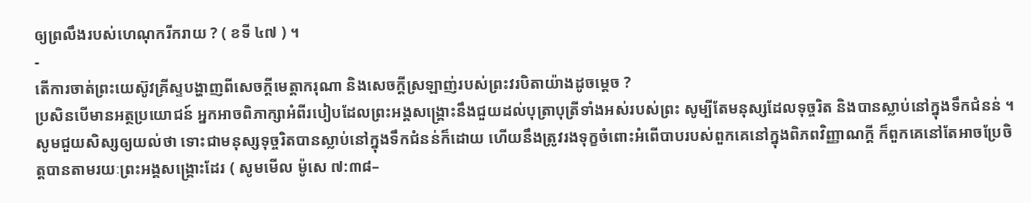ឲ្យព្រលឹងរបស់ហេណុករីករាយ ? ( ខទី ៤៧ ) ។
-
តើការចាត់ព្រះយេស៊ូវគ្រីស្ទបង្ហាញពីសេចក្ដីមេត្តាករុណា និងសេចក្ដីស្រឡាញ់របស់ព្រះវរបិតាយ៉ាងដូចម្ដេច ?
ប្រសិនបើមានអត្ថប្រយោជន៍ អ្នកអាចពិភាក្សាអំពីរបៀបដែលព្រះអង្គសង្គ្រោះនឹងជួយដល់បុត្រាបុត្រីទាំងអស់របស់ព្រះ សូម្បីតែមនុស្សដែលទុច្ចរិត និងបានស្លាប់នៅក្នុងទឹកជំនន់ ។ សូមជួយសិស្សឲ្យយល់ថា ទោះជាមនុស្សទុច្ចរិតបានស្លាប់នៅក្នុងទឹកជំនន់ក៏ដោយ ហើយនឹងត្រូវរងទុក្ខចំពោះអំពើបាបរបស់ពួកគេនៅក្នុងពិភពវិញ្ញាណក្តី ក៏ពួកគេនៅតែអាចប្រែចិត្តបានតាមរយៈព្រះអង្គសង្រ្គោះដែរ ( សូមមើល ម៉ូសេ ៧:៣៨–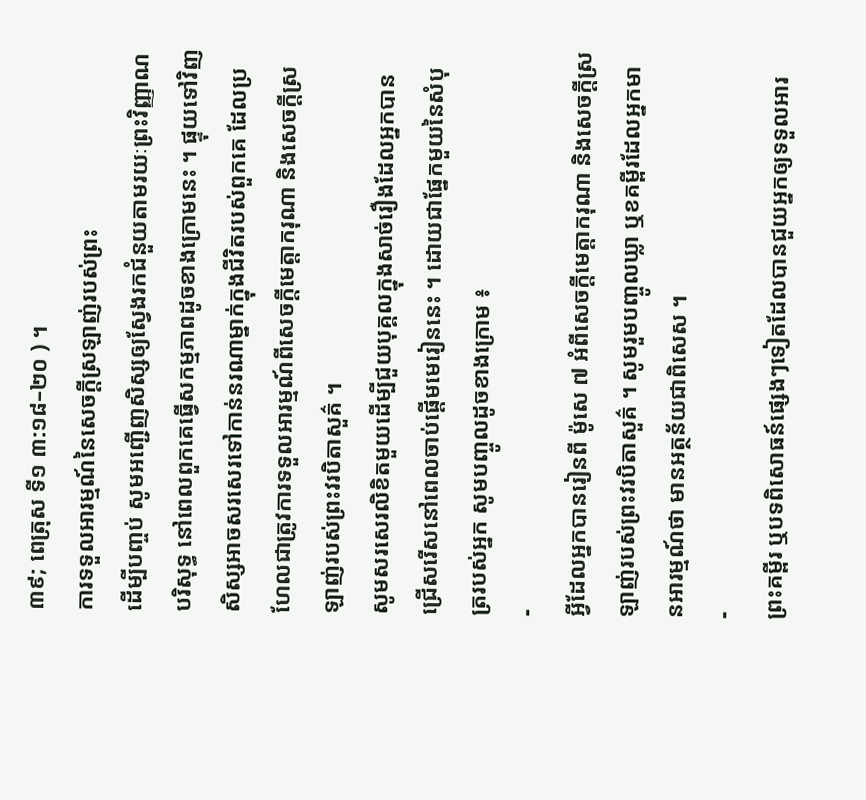៣៩; ពេត្រុស ទី១ ៣:១៨–២០ ) ។
ការទទួលអារម្មណ៍នៃសេចក្តីស្រឡាញ់របស់ព្រះ
ដើម្បីបញ្ចប់ សូមអញ្ជើញសិស្សឲ្យស្វែងរកជំនួយតាមរយៈព្រះវិញ្ញាណបរិសុទ្ធ នៅពេលពួកគេធ្វើសកម្មភាពដូចខាងក្រោមនេះ ។ ផ្ទុយទៅវិញ សិស្សអាចសរសេរទៅកាន់នរណាម្នាក់ក្នុងជីវិតរបស់ពួកគេ ដែលប្រហែលជាត្រូវការទទួលអារម្មណ៍ពីសេចក្ដីមេត្តាករុណា និងសេចក្ដីស្រឡាញ់របស់ព្រះវរបិតាសួគ៌ ។
សូមសរសេរលិខិតមួយដើម្បីជួយបុគ្គលក្នុងសាច់រឿងដែលអ្នកបានជ្រើសរើសនៅពេលចាប់ផ្ដើមមេរៀននេះ ។ ដោយជាផ្នែកមួយនៃសំបុត្ររបស់អ្នក សូមបញ្ចូលដូចខាងក្រោម ៖
-
អ្វីដែលអ្នកបានរៀនពី ម៉ូសេ ៧ អំពីសេចក្ដីមេត្តាករុណា និងសេចក្ដីស្រឡាញ់របស់ព្រះវរបិតាសួគ៌ ។ សូមរួមបញ្ចូលឃ្លា ឬខគម្ពីរដែលអ្នកមានអារម្មណ៍ថា មានអត្ថន័យជាពិសេស ។
-
ព្រះគម្ពីរ ឬបទពិសោធន៍ផ្សេងៗទៀតដែលបានជួយអ្នកឲ្យទទួលអារ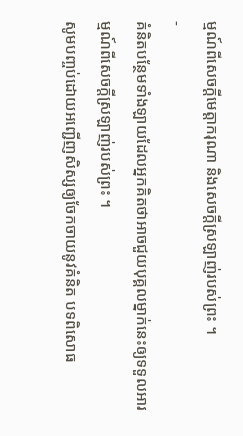ម្មណ៍ពីសេចក្ដីមេត្តាករុណា និងសេចក្ដីស្រឡាញ់របស់ព្រះ ។
-
គំនិតបន្ថែមទាំងឡាយដែលអ្នកគិតថាអាចជួយបុគ្គលម្នាក់នេះឲ្យទទួលអារម្មណ៍ពីសេចក្តីស្រឡាញ់របស់ព្រះ ។
សូមបញ្ចប់ដោយអញ្ជើញសិស្សឲ្យចែកចាយនូវគំនិត បទពិសោធ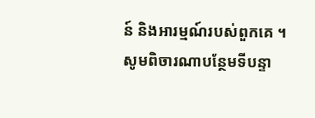ន៍ និងអារម្មណ៍របស់ពួកគេ ។ សូមពិចារណាបន្ថែមទីបន្ទា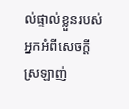ល់ផ្ទាល់ខ្លួនរបស់អ្នកអំពីសេចក្ដីស្រឡាញ់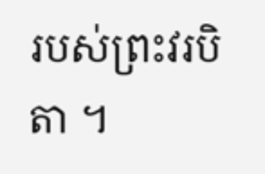របស់ព្រះវរបិតា ។